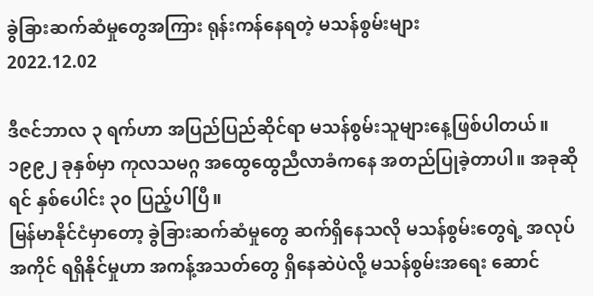ခွဲခြားဆက်ဆံမှုတွေအကြား ရုန်းကန်နေရတဲ့ မသန်စွမ်းများ
2022.12.02

ဒီဇင်ဘာလ ၃ ရက်ဟာ အပြည်ပြည်ဆိုင်ရာ မသန်စွမ်းသူများနေ့ဖြစ်ပါတယ်။ ၁၉၉၂ ခုနှစ်မှာ ကုလသမဂ္ဂ အထွေထွေညီလာခံကနေ အတည်ပြုခဲ့တာပါ။ အခုဆိုရင် နှစ်ပေါင်း ၃၀ ပြည့်ပါပြီ။
မြန်မာနိုင်ငံမှာတော့ ခွဲခြားဆက်ဆံမှုတွေ ဆက်ရှိနေသလို မသန်စွမ်းတွေရဲ့ အလုပ်အကိုင် ရရှိနိုင်မှုဟာ အကန့်အသတ်တွေ ရှိနေဆဲပဲလို့ မသန်စွမ်းအရေး ဆောင်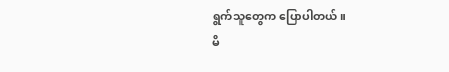ရွက်သူတွေက ပြောပါတယ်။
မိ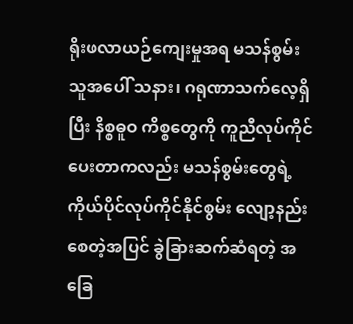ရိုးဖလာယဉ်ကျေးမှုအရ မသန်စွမ်းသူအပေါ် သနား၊ ဂရုဏာသက်လေ့ရှိပြီး နိစ္စဓူဝ ကိစ္စတွေကို ကူညီလုပ်ကိုင် ပေးတာကလည်း မသန်စွမ်းတွေရဲ့ ကိုယ်ပိုင်လုပ်ကိုင်နိုင်စွမ်း လျော့နည်းစေတဲ့အပြင် ခွဲခြားဆက်ဆံရတဲ့ အခြေ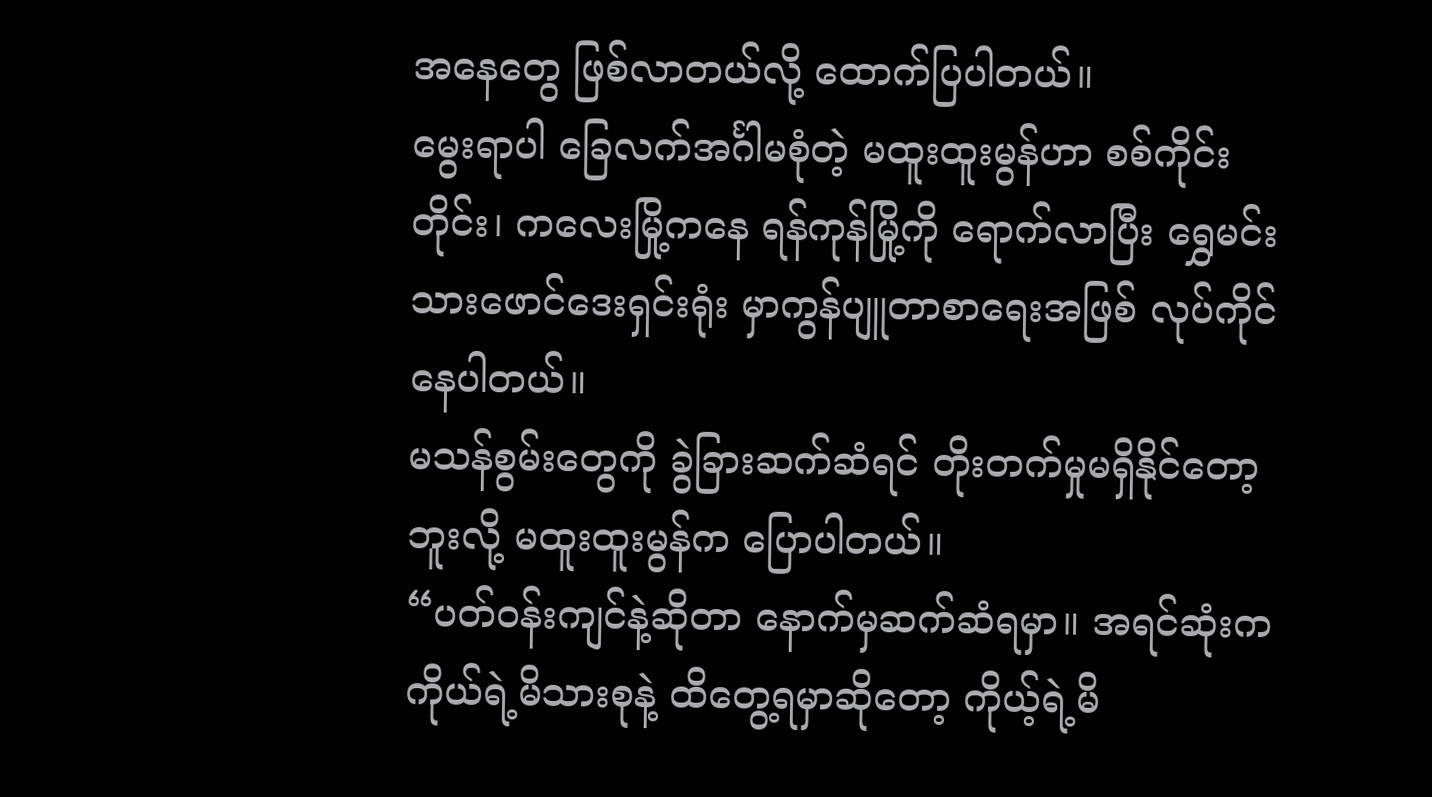အနေတွေ ဖြစ်လာတယ်လို့ ထောက်ပြပါတယ်။
မွေးရာပါ ခြေလက်အင်္ဂါမစုံတဲ့ မထူးထူးမွန်ဟာ စစ်ကိုင်းတိုင်း၊ ကလေးမြို့ကနေ ရန်ကုန်မြို့ကို ရောက်လာပြီး ရွှေမင်းသားဖောင်ဒေးရှင်းရုံး မှာကွန်ပျူတာစာရေးအဖြစ် လုပ်ကိုင်နေပါတယ်။
မသန်စွမ်းတွေကို ခွဲခြားဆက်ဆံရင် တိုးတက်မှုမရှိနိုင်တော့ဘူးလို့ မထူးထူးမွန်က ပြောပါတယ်။
“ပတ်ဝန်းကျင်နဲ့ဆိုတာ နောက်မှဆက်ဆံရမှာ။ အရင်ဆုံးက ကိုယ်ရဲ့မိသားစုနဲ့ ထိတွေ့ရမှာဆိုတော့ ကိုယ့်ရဲ့မိ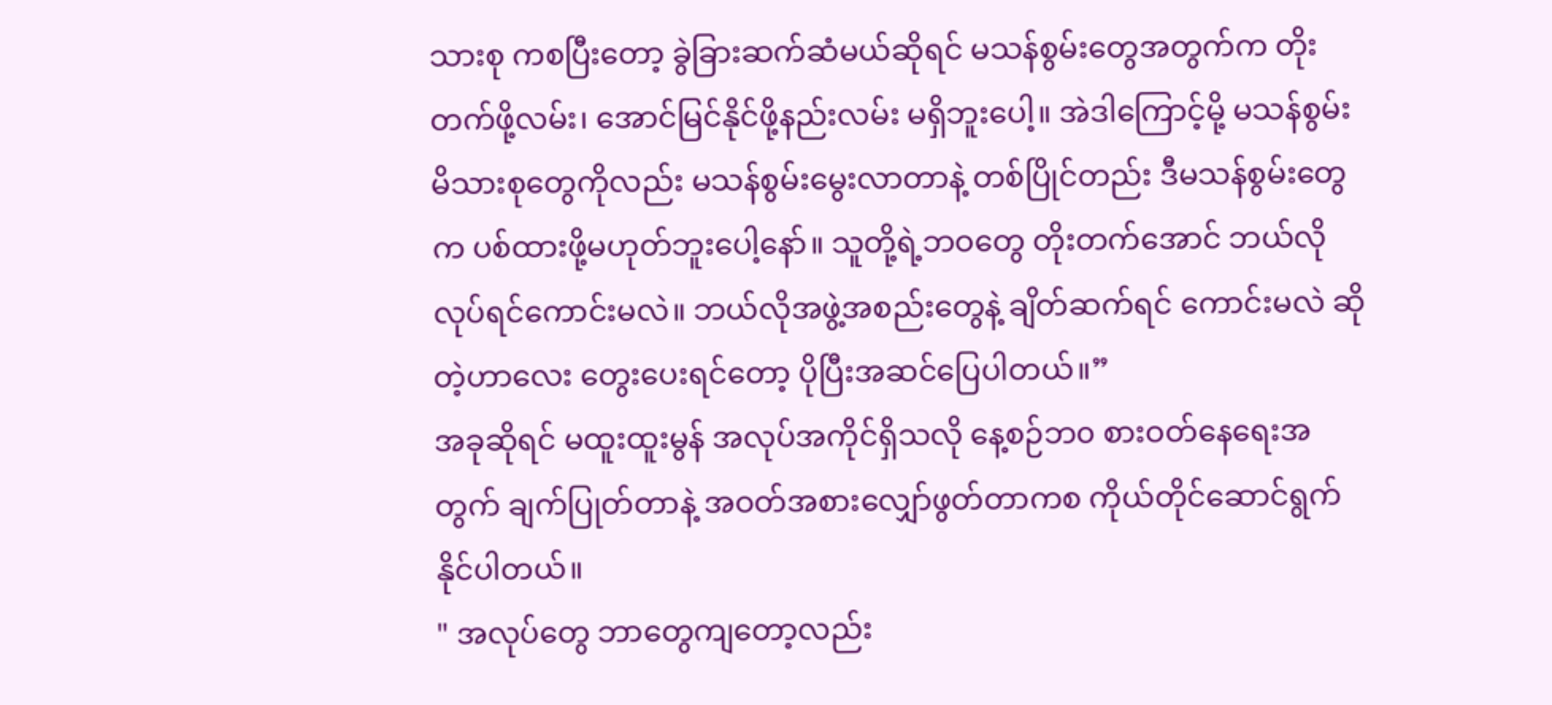သားစု ကစပြီးတော့ ခွဲခြားဆက်ဆံမယ်ဆိုရင် မသန်စွမ်းတွေအတွက်က တိုးတက်ဖို့လမ်း၊ အောင်မြင်နိုင်ဖို့နည်းလမ်း မရှိဘူးပေါ့။ အဲဒါကြောင့်မို့ မသန်စွမ်းမိသားစုတွေကိုလည်း မသန်စွမ်းမွေးလာတာနဲ့ တစ်ပြိုင်တည်း ဒီမသန်စွမ်းတွေက ပစ်ထားဖို့မဟုတ်ဘူးပေါ့နော်။ သူတို့ရဲ့ဘဝတွေ တိုးတက်အောင် ဘယ်လိုလုပ်ရင်ကောင်းမလဲ။ ဘယ်လိုအဖွဲ့အစည်းတွေနဲ့ ချိတ်ဆက်ရင် ကောင်းမလဲ ဆိုတဲ့ဟာလေး တွေးပေးရင်တော့ ပိုပြီးအဆင်ပြေပါတယ်။”
အခုဆိုရင် မထူးထူးမွန် အလုပ်အကိုင်ရှိသလို နေ့စဉ်ဘ၀ စားဝတ်နေရေးအတွက် ချက်ပြုတ်တာနဲ့ အဝတ်အစားလျှော်ဖွတ်တာကစ ကိုယ်တိုင်ဆောင်ရွက်နိုင်ပါတယ်။
" အလုပ်တွေ ဘာတွေကျတော့လည်း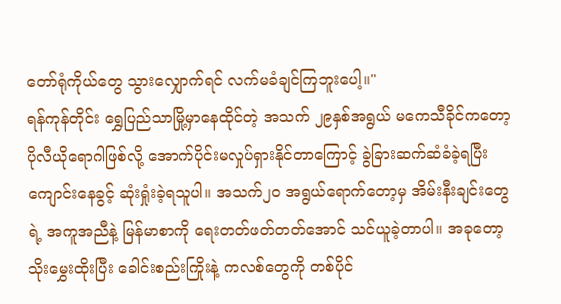တော်ရုံကိုယ်တွေ သွားလျှောက်ရင် လက်မခံချင်ကြဘူးပေါ့။"
ရန်ကုန်တိုင်း ရွှေပြည်သာမြို့မှာနေထိုင်တဲ့ အသက် ၂၉နှစ်အရွယ် မကေသီခိုင်ကတော့ ပိုလီယိုရောဂါဖြစ်လို့ အောက်ပိုင်းမလှုပ်ရှားနိုင်တာကြောင့် ခွဲခြားဆက်ဆံခံခဲ့ရပြီး ကျောင်းနေခွင့် ဆုံးရှုံးခဲ့ရသူပါ။ အသက်၂၀ အရွယ်ရောက်တော့မှ အိမ်းနီးချင်းတွေရဲ့ အကူအညီနဲ့ မြန်မာစာကို ရေးတတ်ဖတ်တတ်အောင် သင်ယူခဲ့တာပါ။ အခုတော့ သိုးမွှေးထိုးပြီး ခေါင်းစည်းကြိုးနဲ့ ကလစ်တွေကို တစ်ပိုင်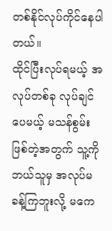တစ်နိုင်လုပ်ကိုင်နေပါတယ်။
ထိုင်ပြီးလုပ်ရမယ့် အလုပ်တစ်ခု လုပ်ချင်ပေမယ့် မသန်စွမ်းဖြစ်တဲ့အတွက် သူ့ကို ဘယ်သူမှ အလုပ်မခန့်ကြဘူးလို့ မကေ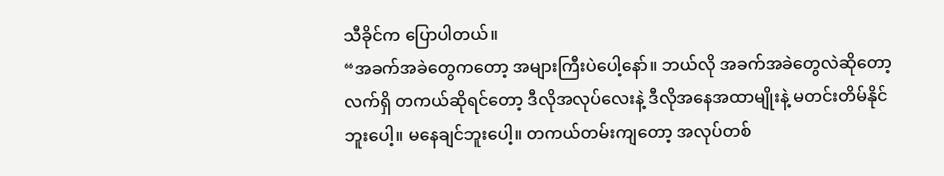သီခိုင်က ပြောပါတယ်။
“အခက်အခဲတွေကတော့ အများကြီးပဲပေါ့နော်။ ဘယ်လို အခက်အခဲတွေလဲဆိုတော့ လက်ရှိ တကယ်ဆိုရင်တော့ ဒီလိုအလုပ်လေးနဲ့ ဒီလိုအနေအထာမျိုးနဲ့ မတင်းတိမ်နိုင်ဘူးပေါ့။ မနေချင်ဘူးပေါ့။ တကယ်တမ်းကျတော့ အလုပ်တစ်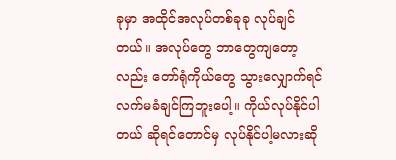ခုမှာ အထိုင်အလုပ်တစ်ခုခု လုပ်ချင်တယ်။ အလုပ်တွေ ဘာတွေကျတော့လည်း တော်ရုံကိုယ်တွေ သွားလျှောက်ရင် လက်မခံချင်ကြဘူးပေါ့။ ကိုယ်လုပ်နိုင်ပါတယ် ဆိုရင်တောင်မှ လုပ်နိုင်ပါ့မလားဆို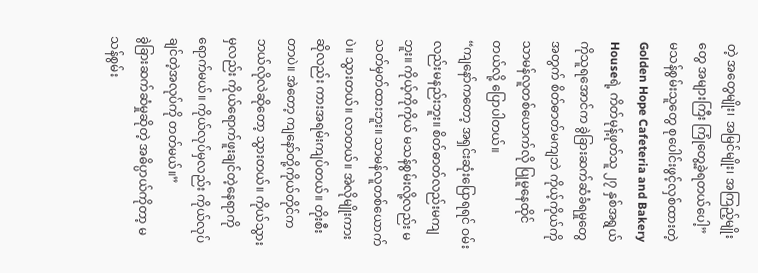တဲ့ အတွေမျိုး၊ အမြင်မျိုး၊ အကြည့်မျိုးတွေ အများကြီး ကြုံတွေ့ခဲ့ရတယ်ပေါ့”
မသန်စွမ်းသူတွေ စုပေါင်းဖွင့်လှစ်ထားတဲ့ Golden Hope Cafeteria and Bakery Houseရဲ့ ကိတ်မုန့်ဖုတ်သူ ၂၇ နှစ်အရွယ် ကိုသူရအောင်က ခွဲခြားဆက်ဆံခံရမှုတွေအတွက် စိတ်ဓာတ်မကျဘဲ ကိုယ့်ကိုယ်ကို သာမန်လူတစ်ယောက်လို ပြုမူနေထိုင်တယ်လို့ ပြောပါတယ်။
“ကျနော်ကတော့ အရှင်းဆုံးပြောရရင် ဝမ်းလည်းမနည်းဘူး။ စိတ်ဓာတ်လည်းမကျဘူး။ ကိုယ့်ကိုကိုယ် မသန်စွမ်းလို့လည်း မသတ်မှတ်ထားဘူး။ သာမန်လူတစ်ယောက်ပဲ။ သွားတယ်။ လာတယ်။ အဲလိုမျိုးကားဆိုလည်း ကားအရမ်းကျပ်တယ်။ တိုးစီးတာပဲ။ အဲတော့ ကျနော်တို့ကိုယ်တိုင်က ဘယ်လိုလဲဆိုတော့ သွားတယ်။ ကိုယ်သွားမှလည်း ကိုယ်ရောက်ဖူးချင်တဲ့နေရာကို ရောက်မယ်။ ကိုယ်လုပ်မှလည်း ကိုယ်လုပ်ချင်တဲ့အလုပ်ကို တတ်မယ်။”
ခွဲခြားဆက်ဆံမှုဆိုတဲ့ အဓိပ္ပာယ်ကိုတာ့ မသန်စွမ်း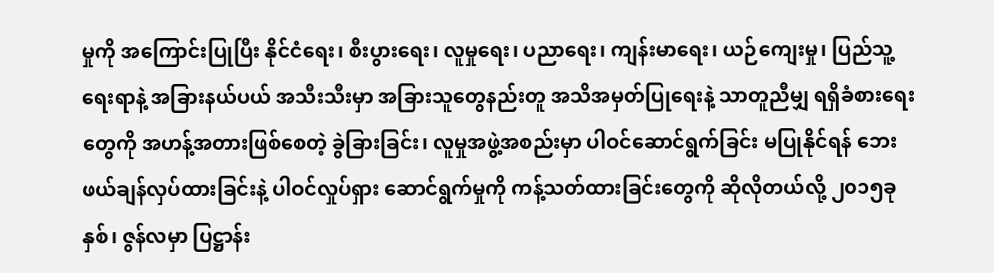မှုကို အကြောင်းပြုပြီး နိုင်ငံရေး၊ စီးပွားရေး၊ လူမှုရေး၊ ပညာရေး၊ ကျန်းမာရေး၊ ယဉ်ကျေးမှု၊ ပြည်သူ့ရေးရာနဲ့ အခြားနယ်ပယ် အသီးသီးမှာ အခြားသူတွေနည်းတူ အသိအမှတ်ပြုရေးနဲ့ သာတူညီမျှ ရရှိခံစားရေးတွေကို အဟန့်အတားဖြစ်စေတဲ့ ခွဲခြားခြင်း၊ လူမှုအဖွဲ့အစည်းမှာ ပါဝင်ဆောင်ရွက်ခြင်း မပြုနိုင်ရန် ဘေးဖယ်ချန်လှပ်ထားခြင်းနဲ့ ပါဝင်လှုပ်ရှား ဆောင်ရွက်မှုကို ကန့်သတ်ထားခြင်းတွေကို ဆိုလိုတယ်လို့ ၂၀၁၅ခုနှစ်၊ ဇွန်လမှာ ပြဋ္ဌာန်း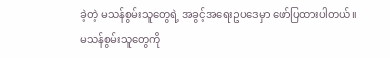ခဲ့တဲ့ မသန်စွမ်းသူတွေရဲ့ အခွင့်အရေးဥပဒေမှာ ဖော်ပြထားပါတယ်။
မသန်စွမ်းသူတွေကို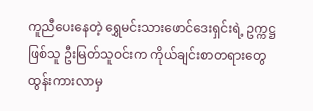ကူညီပေးနေတဲ့ ရွှေမင်းသားဖောင်ဒေးရှင်းရဲ့ ဥက္ကဋ္ဌဖြစ်သူ ဦးမြတ်သူဝင်းက ကိုယ်ချင်းစာတရားတွေ ထွန်းကားလာမှ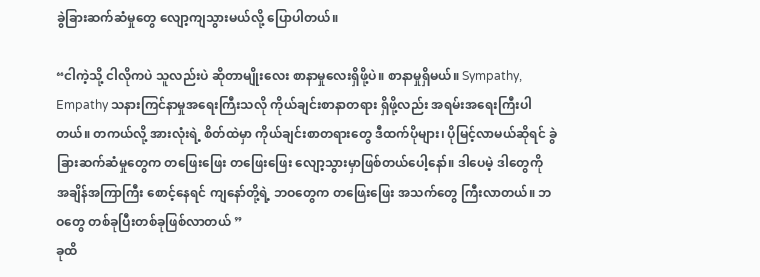ခွဲခြားဆက်ဆံမှုတွေ လျော့ကျသွားမယ်လို့ ပြောပါတယ်။

“ငါကဲ့သို့ ငါလိုကပဲ သူလည်းပဲ ဆိုတာမျိုးလေး စာနာမှုလေးရှိဖို့ပဲ။ စာနာမှုရှိမယ်။ Sympathy, Empathy သနားကြင်နာမှုအရေးကြီးသလို ကိုယ်ချင်းစာနာတရား ရှိဖို့လည်း အရမ်းအရေးကြီးပါတယ်။ တကယ်လို့ အားလုံးရဲ့ စိတ်ထဲမှာ ကိုယ်ချင်းစာတရားတွေ ဒီထက်ပိုများ၊ ပိုမြင့်လာမယ်ဆိုရင် ခွဲခြားဆက်ဆံမှုတွေက တဖြေးဖြေး တဖြေးဖြေး လျော့သွားမှာဖြစ်တယ်ပေါ့နော်။ ဒါပေမဲ့ ဒါတွေကို အချိန်အကြာကြီး စောင့်နေရင် ကျနော်တို့ရဲ့ ဘဝတွေက တဖြေးဖြေး အသက်တွေ ကြီးလာတယ်။ ဘဝတွေ တစ်ခုပြီးတစ်ခုဖြစ်လာတယ် ”
ခုထိ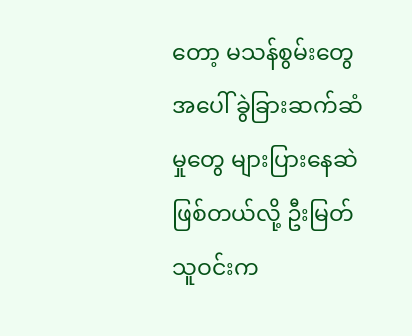တော့ မသန်စွမ်းတွေအပေါ် ခွဲခြားဆက်ဆံမှုတွေ များပြားနေဆဲဖြစ်တယ်လို့ ဦးမြတ်သူဝင်းက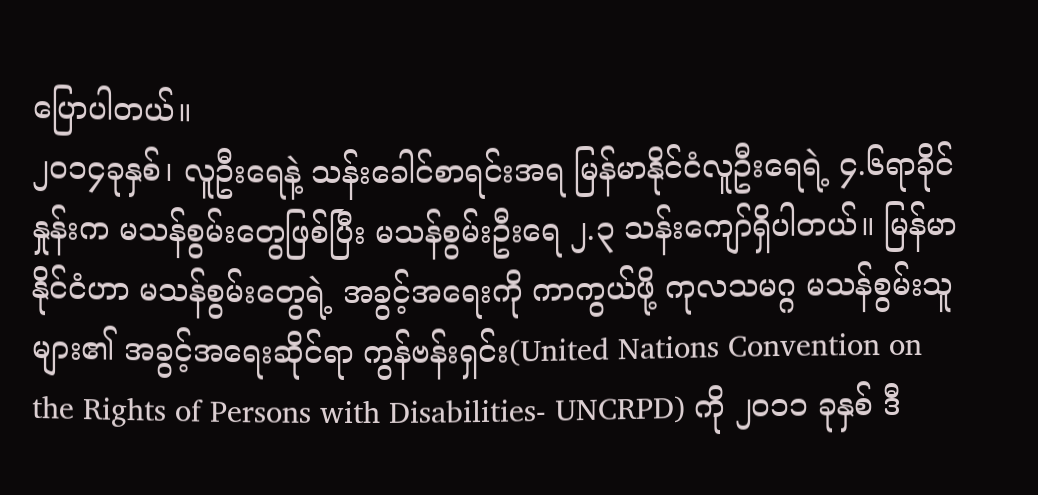ပြောပါတယ်။
၂၀၁၄ခုနှစ်၊ လူဦးရေနဲ့ သန်းခေါင်စာရင်းအရ မြန်မာနိုင်ငံလူဦးရေရဲ့ ၄.၆ရာခိုင်နှုန်းက မသန်စွမ်းတွေဖြစ်ပြီး မသန်စွမ်းဦးရေ ၂.၃ သန်းကျော်ရှိပါတယ်။ မြန်မာနိုင်ငံဟာ မသန်စွမ်းတွေရဲ့ အခွင့်အရေးကို ကာကွယ်ဖို့ ကုလသမဂ္ဂ မသန်စွမ်းသူများ၏ အခွင့်အရေးဆိုင်ရာ ကွန်ဗန်းရှင်း(United Nations Convention on the Rights of Persons with Disabilities- UNCRPD) ကို ၂၀၁၁ ခုနှစ် ဒီ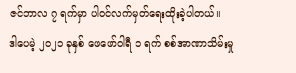ဇင်ဘာလ ၇ ရက်မှာ ပါဝင်လက်မှတ်ရေးထိုးခဲ့ပါတယ်။
ဒါပေမဲ့ ၂၀၂၁ ခုနှစ် ဖေဖော်ဝါရီ ၁ ရက် စစ်အာဏာသိမ်းမှု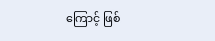ကြောင့် ဖြစ်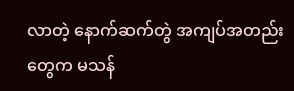လာတဲ့ နောက်ဆက်တွဲ အကျပ်အတည်းတွေက မသန်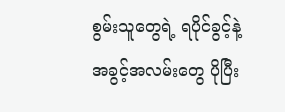စွမ်းသူတွေရဲ့ ရပိုင်ခွင့်နဲ့ အခွင့်အလမ်းတွေ ပိုပြီး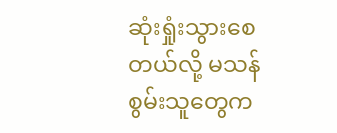ဆုံးရှုံးသွားစေတယ်လို့ မသန်စွမ်းသူတွေက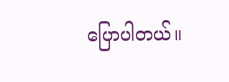ပြောပါတယ်။